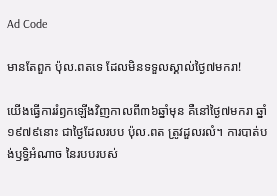Ad Code

មានតែពួក ប៉ុល.ពតទេ ដែលមិនទទួលស្គាល់ថ្ងៃ៧មករា!

យើងធ្វើការរំឭកឡើងវិញកាលពី៣៦ឆ្នាំមុន គឺនៅថ្ងៃ៧មករា ឆ្នាំ១៩៧៩នោះ ជាថ្ងៃដែលរបប ប៉ុល.ពត ត្រូវដួលរលំ។ ការបាត់បង់ឫទ្ធិអំណាច នៃរបបរបស់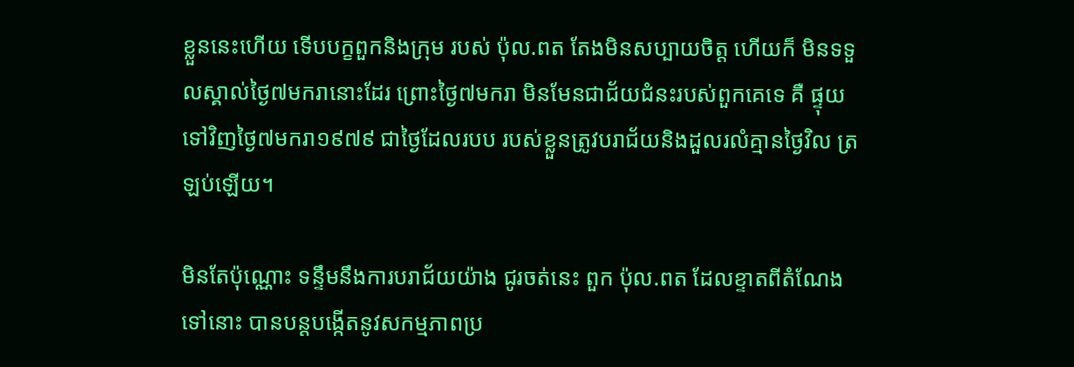ខ្លួននេះហើយ ទើបបក្ខពួកនិងក្រុម របស់ ប៉ុល.ពត តែងមិនសប្បាយចិត្ត ហើយក៏ មិនទទួលស្គាល់ថ្ងៃ៧មករានោះដែរ ព្រោះថ្ងៃ៧មករា មិនមែនជាជ័យជំនះរបស់ពួកគេទេ គឺ ផ្ទុយទៅវិញថ្ងៃ៧មករា១៩៧៩ ជាថ្ងៃដែលរបប របស់ខ្លួនត្រូវបរាជ័យនិងដួលរលំគ្មានថ្ងៃវិល ត្រឡប់ឡើយ។

មិនតែប៉ុណ្ណោះ ទន្ទឹមនឹងការបរាជ័យយ៉ាង ជូរចត់នេះ ពួក ប៉ុល.ពត ដែលខ្ទាតពីតំណែង ទៅនោះ បានបន្តបង្កើតនូវសកម្មភាពប្រ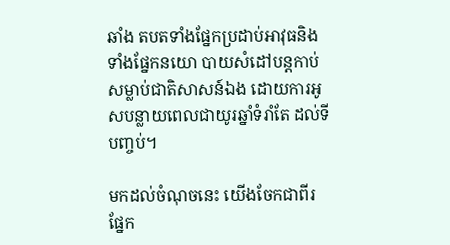ឆាំង តបតទាំងផ្នែកប្រដាប់អាវុធនិងទាំងផ្នែកនយោ បាយសំដៅបន្ដកាប់សម្លាប់ជាតិសាសន៍ឯង ដោយការអូសបន្លាយពេលជាយូរឆ្នាំទំរាំតែ ដល់ទីបញ្ចប់។

មកដល់ចំណុចនេះ យើងចែកជាពីរផ្នែក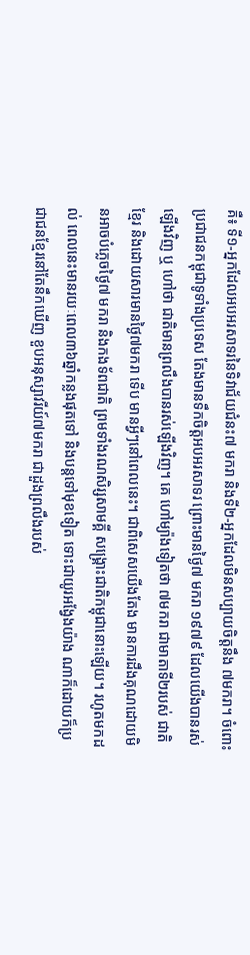គឺ៖ ទី១-អ្នកដែលអបអរសាទរនៃទិវាជ័យជំនះ៧ មករា និងទី២-អ្នកដែលមិនសប្បាយចិត្តនឹង ៧មករា។ ចំពោះប្រជាជនកម្ពុជាទូទាំងប្រទេស តែងមានទឹកចិត្តអបអរសាទរ ព្រោះមានថ្ងៃ៧ មករា ១៩៧៩ ដែលយើងបានរស់ឡើងវិញ ឬ ហៅថា ជាតិមានព្រលឹងបានរស់ឡើងវិញ។ គេ ហៅម្យ៉ាងទៀតថា ៧មករា ជាមាតាទី២របស់ ជាតិខ្មែរ និងដោយសារមានថ្ងៃ៧មករា ទើប មានអ្វីៗនៅពេលនេះ។ ជាពិសេសយើងតែង មានការដឹងគុណដោយមិនអាចបំភ្លេចថ្ងៃ៧ មករា និងកងទ័ពជាតិ ព្រមទាំងរណសិរ្សសាមគ្គី សង្គ្រោះជាតិកម្ពុជានោះឡើយ។ រហូតមកដល់ ពេលនេះមានរយៈពេល៣៦ឆ្នាំកន្លងផុតទៅ និងបន្ដទៅមុខទៀត ទោះជាយូរអង្វែងយ៉ាង ណាក៏ដោយក៏ប្រជាជនខ្មែរនៅតែនឹកឃើញ ខួបអនុស្សាវរីយ៍៧មករា ជាដួងព្រលឹងរបស់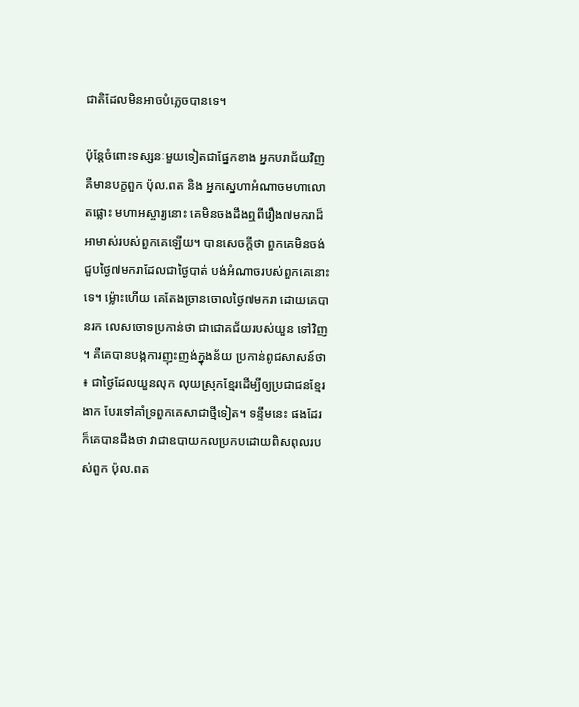ជាតិដែលមិនអាចបំភ្លេចបានទេ។

ប៉ុន្តែចំពោះទស្សនៈមួយទៀតជាផ្នែកខាង អ្នកបរាជ័យវិញ គឺមានបក្ខពួក ប៉ុល.ពត និង អ្នកស្នេហាអំណាចមហាលោតផ្លោះ មហាអស្ចារ្យនោះ គេមិនចងដឹងឮពីរឿង៧មករាដ៏អាមាស់របស់ពួកគេឡើយ។ បានសេចក្តីថា ពួកគេមិនចង់ជួបថ្ងៃ៧មករាដែលជាថ្ងៃបាត់ បង់អំណាចរបស់ពួកគេនោះទេ។ ម្ល៉ោះហើយ គេតែងច្រានចោលថ្ងៃ៧មករា ដោយគេបានរក លេសចោទប្រកាន់ថា ជាជោគជ័យរបស់យួន ទៅវិញ។ គឺគេបានបង្កការញុះញង់ក្នុងន័យ ប្រកាន់ពូជសាសន៍ថា៖ ជាថ្ងៃដែលយួនលុក លុយស្រុកខ្មែរដើម្បីឲ្យប្រជាជនខ្មែរងាក បែរទៅគាំទ្រពួកគេសាជាថ្មីទៀត។ ទន្ទឹមនេះ ផងដែរក៏គេបានដឹងថា វាជាឧបាយកលប្រកបដោយពិសពុលរបស់ពួក ប៉ុល.ពត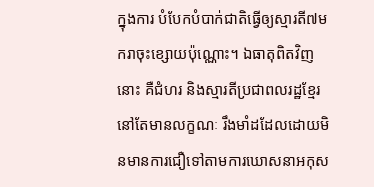ក្នុងការ បំបែកបំបាក់ជាតិធ្វើឲ្យស្មារតី៧មករាចុះខ្សោយប៉ុណ្ណោះ។ ឯធាតុពិតវិញនោះ គឺជំហរ និងស្មារតីប្រជាពលរដ្ឋខ្មែរនៅតែមានលក្ខណៈ រឹងមាំដដែលដោយមិនមានការជឿទៅតាមការឃោសនាអកុស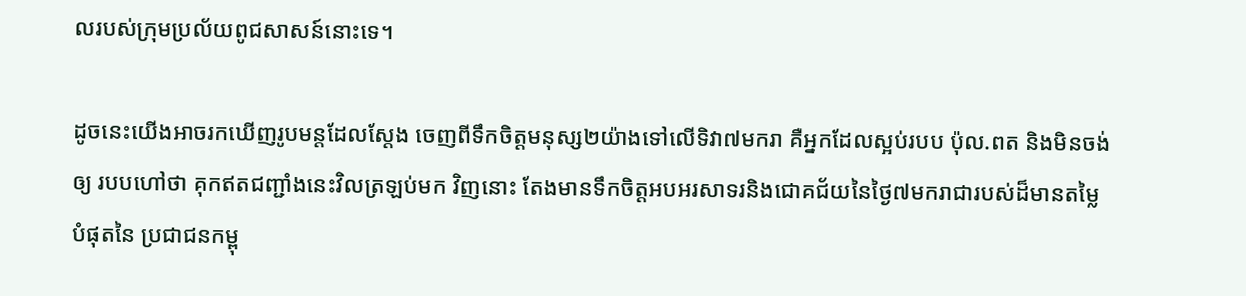លរបស់ក្រុមប្រល័យពូជសាសន៍នោះទេ។

ដូចនេះយើងអាចរកឃើញរូបមន្តដែលស្តែង ចេញពីទឹកចិត្តមនុស្ស២យ៉ាងទៅលើទិវា៧មករា គឺអ្នកដែលស្អប់របប ប៉ុល.ពត និងមិនចង់ឲ្យ របបហៅថា គុកឥតជញ្ជាំងនេះវិលត្រឡប់មក វិញនោះ តែងមានទឹកចិត្តអបអរសាទរនិងជោគជ័យនៃថ្ងៃ៧មករាជារបស់ដ៏មានតម្លៃបំផុតនៃ ប្រជាជនកម្ពុ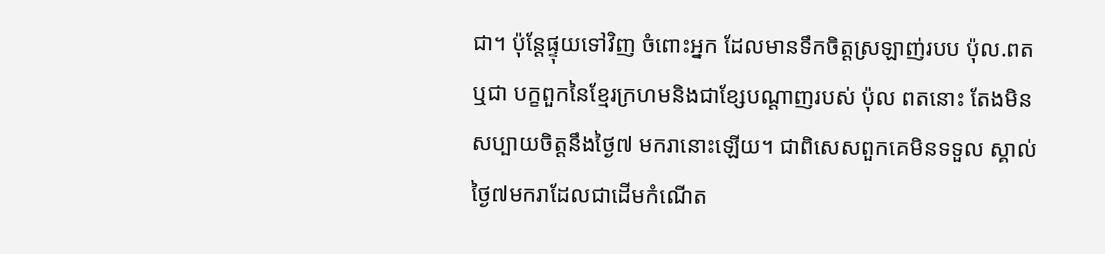ជា។ ប៉ុន្តែផ្ទុយទៅវិញ ចំពោះអ្នក ដែលមានទឹកចិត្តស្រឡាញ់របប ប៉ុល.ពត ឬជា បក្ខពួកនៃខ្មែរក្រហមនិងជាខ្សែបណ្ដាញរបស់ ប៉ុល ពតនោះ តែងមិនសប្បាយចិត្តនឹងថ្ងៃ៧ មករានោះឡើយ។ ជាពិសេសពួកគេមិនទទួល ស្គាល់ថ្ងៃ៧មករាដែលជាដើមកំណើត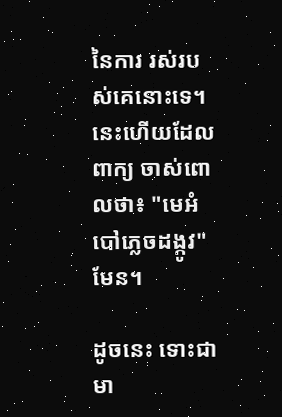នៃការ រស់របស់គេនោះទេ។ នេះហើយដែលពាក្យ ចាស់ពោលថា៖ "មេអំបៅភ្លេចដង្កូវ"មែន។

ដូចនេះ ទោះជាមា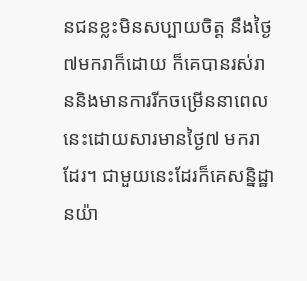នជនខ្លះមិនសប្បាយចិត្ត នឹងថ្ងៃ៧មករាក៏ដោយ ក៏គេបានរស់រាននិងមានការរីកចម្រើននាពេលនេះដោយសារមានថ្ងៃ៧ មករាដែរ។ ជាមួយនេះដែរក៏គេសន្និដ្ឋានយ៉ា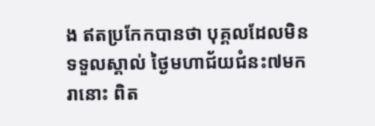ង ឥតប្រកែកបានថា បុគ្គលដែលមិនទទួលស្គាល់ ថ្ងៃមហាជ័យជំនះ៧មករានោះ ពិត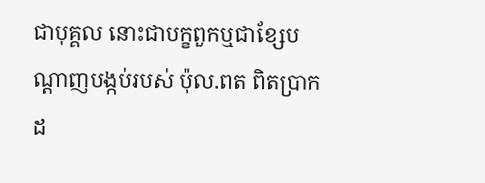ជាបុគ្គល នោះជាបក្ខពួកឬជាខ្សែបណ្ដាញបង្កប់របស់ ប៉ុល.ពត ពិតប្រាកដ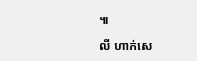៕

លី ហាក់សេ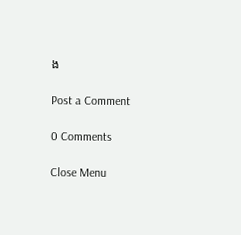ង

Post a Comment

0 Comments

Close Menu